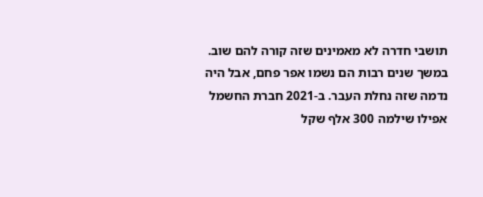תושבי חדרה לא מאמינים שזה קורה להם שוב. במשך שנים רבות הם נשמו אפר פחם, אבל היה נדמה שזה נחלת העבר. ב-2021 חברת החשמל אפילו שילמה 300 אלף שקל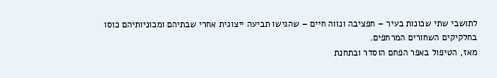לתושבי שתי שכונות בעיר – חפציבה ונווה חיים – שהגישו תביעה ייצוגית אחרי שבתיהם ומכוניותיהם כוסו בחלקיקים השחורים המרחפים.
מאז, הטיפול באפר הפחם הוסדר ובתחנת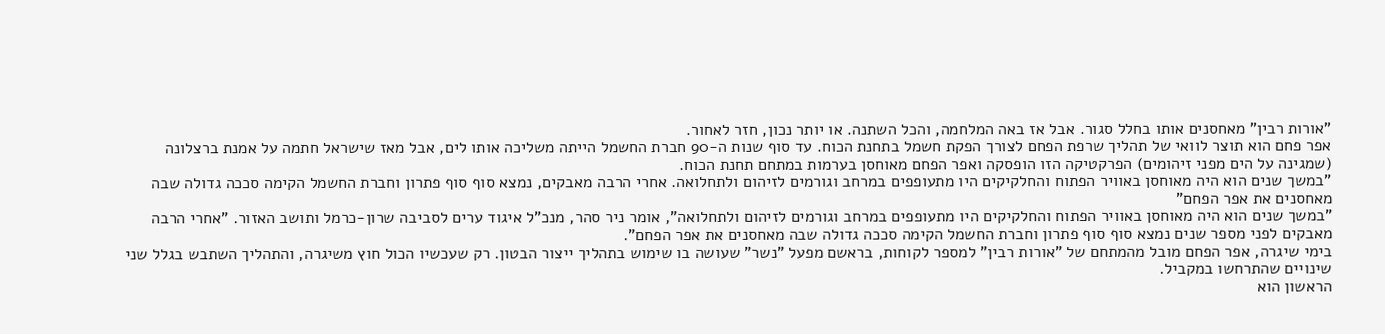"אורות רבין" מאחסנים אותו בחלל סגור. אבל אז באה המלחמה, והכל השתנה. או יותר נכון, חזר לאחור.
אפר פחם הוא תוצר לוואי של תהליך שרפת הפחם לצורך הפקת חשמל בתחנת הכוח. עד סוף שנות ה-90 חברת החשמל הייתה משליכה אותו לים, אבל מאז שישראל חתמה על אמנת ברצלונה (שמגינה על הים מפני זיהומים) הפרקטיקה הזו הופסקה ואפר הפחם מאוחסן בערמות במתחם תחנת הכוח.
"במשך שנים הוא היה מאוחסן באוויר הפתוח והחלקיקים היו מתעופפים במרחב וגורמים לזיהום ולתחלואה. אחרי הרבה מאבקים, נמצא סוף סוף פתרון וחברת החשמל הקימה סככה גדולה שבה מאחסנים את אפר הפחם"
"במשך שנים הוא היה מאוחסן באוויר הפתוח והחלקיקים היו מתעופפים במרחב וגורמים לזיהום ולתחלואה", אומר ניר סהר, מנכ"ל איגוד ערים לסביבה שרון-כרמל ותושב האזור. "אחרי הרבה מאבקים לפני מספר שנים נמצא סוף סוף פתרון וחברת החשמל הקימה סככה גדולה שבה מאחסנים את אפר הפחם".
בימי שיגרה, אפר הפחם מובל מהמתחם של "אורות רבין" למספר לקוחות, בראשם מפעל "נשר" שעושה בו שימוש בתהליך ייצור הבטון. רק שעכשיו הכול חוץ משיגרה, והתהליך השתבש בגלל שני שינויים שהתרחשו במקביל.
הראשון הוא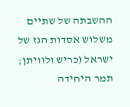ההשבתה של שתיים משלוש אסדות הגז של ישראל (כריש ולוויתן; תמר היחידה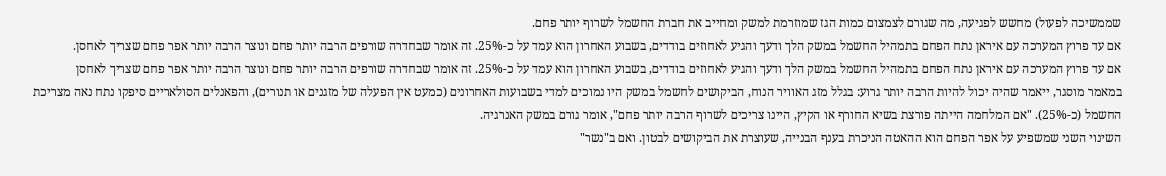שממשיכה לפעול) מחשש לפגיעה, מה שגורם לצמצום כמות הגז שמוזרמת למשק ומחייב את חברת החשמל לשרוף יותר פחם.
אם עד פרוץ המערכה עם איראן נתח הפחם בתמהיל החשמל במשק הלך ודעך והגיע לאחוזים בודדים, בשבוע האחרון הוא עמד על כ-25%. זה אומר שבחדרה שורפים הרבה יותר פחם ונוצר הרבה יותר אפר פחם שצריך לאחסן.
אם עד פרוץ המערכה עם איראן נתח הפחם בתמהיל החשמל במשק הלך ודעך והגיע לאחוזים בודדים, בשבוע האחרון הוא עמד על כ-25%. זה אומר שבחדרה שורפים הרבה יותר פחם ונוצר הרבה יותר אפר פחם שצריך לאחסן
במאמר מוסגר, ייאמר שהיה יכול להיות הרבה יותר גרוע: בגלל מזג האוויר הנוח, הביקושים לחשמל במשק היו נמוכים למדי בשבועות האחרונים (כמעט אין הפעלה של מזגנים או תנורים), והפאנלים הסולאריים סיפקו נתח נאה מצריכת החשמל (כ-25%). "אם המלחמה הייתה פורצת בשיא החורף או הקיץ, היינו צריכים לשרוף הרבה יותר פחם", אומר גורם במשק האנרגיה.
השינוי השני שמשפיע על אפר הפחם הוא ההאטה הניכרת בענף הבנייה, שעוצרת את הביקושים לבטון. ואם ב"נשר"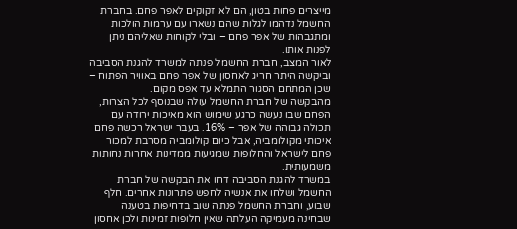מייצרים פחות בטון, הם לא זקוקים לאפר פחם. בחברת החשמל נדהמו לגלות שהם נשארו עם ערמות הולכות ומתגבהות של אפר פחם – ובלי לקוחות שאליהם ניתן לפנות אותו.
לאור המצב, חברת החשמל פנתה למשרד להגנת הסביבה וביקשה היתר חריג לאחסון של אפר פחם באוויר הפתוח – שכן המתחם הסגור התמלא עד אפס מקום.
מהבקשה של חברת החשמל עולה שבנוסף לכל הצרות, הפחם שבו נעשה כרגע שימוש הוא מאיכות ירודה עם תכולה גבוהה של אפר – 16%. בעבר ישראל רכשה פחם איכותי מקולומביה, אבל כיום קולומביה מסרבת למכור פחם לישראל והחלופות שמגיעות ממדינות אחרות נחותות משמעותית.
במשרד להגנת הסביבה דחו את הבקשה של חברת החשמל ושלחו את אנשיה לחפש פתרונות אחרים. חלף שבוע, וחברת החשמל פנתה שוב בדחיפות בטענה שבחינה מעמיקה העלתה שאין חלופות זמינות ולכן אחסון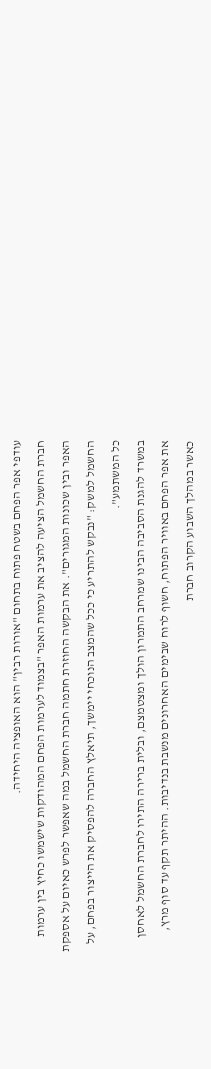עודפי אפר הפחם בשטח פתוח בתחום "אורות רבין" הוא האופציה היחידה.
חברת החשמל הציעה להציב את ערמות האפר "בצמוד לערמות הפחם המהודקות שישמשו כחיץ בין ערמות האפר ובין שכונות המגורים". את הבקשה החוזרת חתמה חברת החשמל במה שאפשר לפרש כאיום על אספקת החשמל למשק: "נבקש להתריע כי ככל שהמצב הנוכחי יימשך, תיאלץ החברה להפסיק את הייצור בפחם, על כל המשתמע".
במשרד להגנת הסביבה הבינו שמרחב התמרון הולך ומצטמצם, ובלית ברירה התירו לחברת החשמל לאחסן את אפר הפחם באוויר הפתוח, חשוף לרוח שבימים האחרונים מנשבת בנדיבות. ההיתר תקף עד סוף מרץ, כאשר במהלך השבוע הקרוב חברת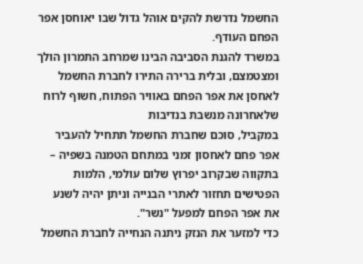החשמל נדרשת להקים אוהל גדול שבו יאוחסן אפר הפחם העודף.
במשרד להגנת הסביבה הבינו שמרחב התמרון הולך ומצטמצם, ובלית ברירה התירו לחברת החשמל לאחסן את אפר הפחם באוויר הפתוח, חשוף לרוח שלאחרונה מנשבת בנדיבות
במקביל, סוכם שחברת החשמל תתחיל להעביר אפר פחם לאחסון זמני במתחם הטמנה בשפיה – בתקווה שבקרוב יפרוץ שלום עולמי, הלמות הפטישים תחזור לאתרי הבנייה וניתן יהיה לשנע את אפר הפחם למפעל "נשר".
כדי למזער את הנזק ניתנה הנחייה לחברת החשמל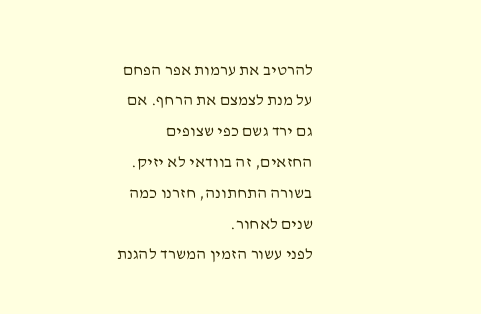להרטיב את ערמות אפר הפחם על מנת לצמצם את הרחף. אם גם ירד גשם כפי שצופים החזאים, זה בוודאי לא יזיק.
בשורה התחתונה, חזרנו כמה שנים לאחור.
לפני עשור הזמין המשרד להגנת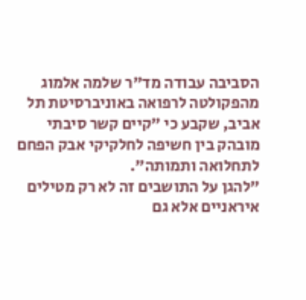הסביבה עבודה מד"ר שלמה אלמוג מהפקולטה לרפואה באוניברסיטת תל אביב, שקבע כי "קיים קשר סיבתי מובהק בין חשיפה לחלקיקי אבק הפחם לתחלואה ותמותה".
"להגן על התושבים זה לא רק מטילים איראניים אלא גם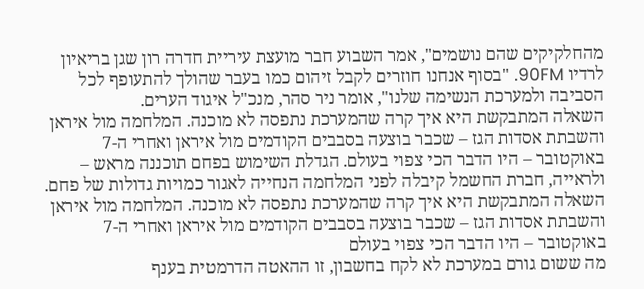מהחלקיקים שהם נושמים", אמר השבוע חבר מועצת עיריית חדרה רון שגן בריאיון לרדיו 90FM. "בסוף אנחנו חוזרים לקבל זיהום כמו בעבר שהולך להתעופף לכל הסביבה ולמערכת הנשימה שלנו", אומר ניר סהר, מנכ"ל איגוד הערים.
השאלה המתבקשת היא איך קרה שהמערכת נתפסה לא מוכנה. המלחמה מול איראן והשבתת אסדות הגז – שכבר בוצעה בסבבים הקודמים מול איראן ואחרי ה-7 באוקטובר – היו הדבר הכי צפוי בעולם. הגדלת השימוש בפחם תוכננה מראש – ולראייה, חברת החשמל קיבלה לפני המלחמה הנחייה לאגור כמויות גדולות של פחם.
השאלה המתבקשת היא איך קרה שהמערכת נתפסה לא מוכנה. המלחמה מול איראן והשבתת אסדות הגז – שכבר בוצעה בסבבים הקודמים מול איראן ואחרי ה-7 באוקטובר – היו הדבר הכי צפוי בעולם
מה ששום גורם במערכת לא לקח בחשבון, זו ההאטה הדרמטית בענף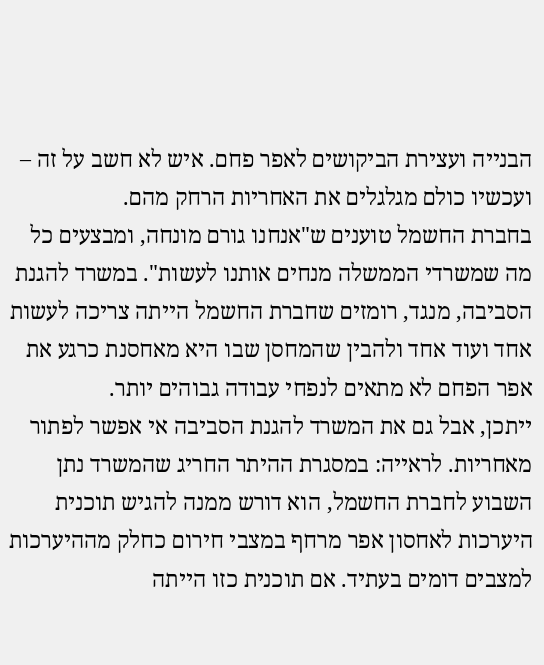הבנייה ועצירת הביקושים לאפר פחם. איש לא חשב על זה – ועכשיו כולם מגלגלים את האחריות הרחק מהם.
בחברת החשמל טוענים ש"אנחנו גורם מונחה, ומבצעים כל מה שמשרדי הממשלה מנחים אותנו לעשות". במשרד להגנת הסביבה, מנגד, רומזים שחברת החשמל הייתה צריכה לעשות אחד ועוד אחד ולהבין שהמחסן שבו היא מאחסנת כרגע את אפר הפחם לא מתאים לנפחי עבודה גבוהים יותר.
ייתכן, אבל גם את המשרד להגנת הסביבה אי אפשר לפתור מאחריות. לראייה: במסגרת ההיתר החריג שהמשרד נתן השבוע לחברת החשמל, הוא דורש ממנה להגיש תוכנית היערכות לאחסון אפר מרחף במצבי חירום כחלק מההיערכות למצבים דומים בעתיד. אם תוכנית כזו הייתה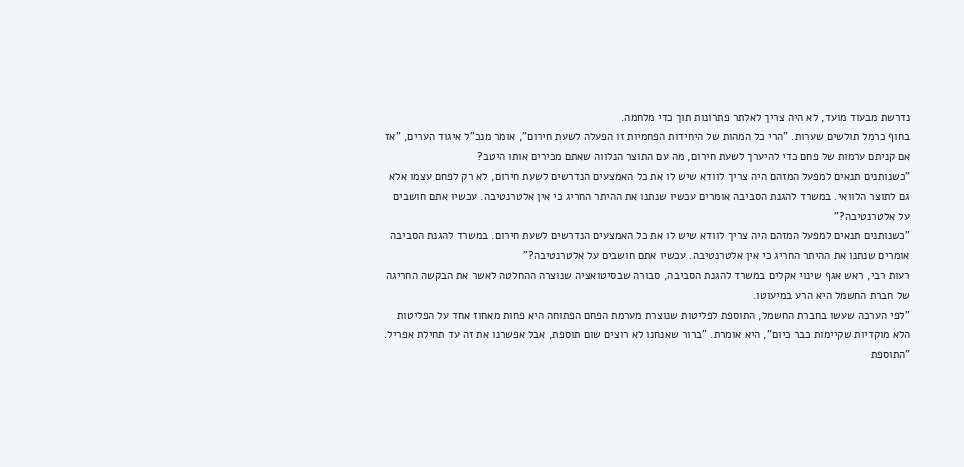נדרשת מבעוד מועד, לא היה צריך לאלתר פתרונות תוך כדי מלחמה.
בחוף כרמל תולשים שערות. "הרי כל המהות של היחידות הפחמיות זו הפעלה לשעת חירום", אומר מנכ"ל איגוד הערים, "אז אם קניתם ערמות של פחם כדי להיערך לשעת חירום, מה עם התוצר הנלווה שאתם מכירים אותו היטב?
"כשנותנים תנאים למפעל המזהם היה צריך לוודא שיש לו את כל האמצעים הנדרשים לשעת חירום, לא רק לפחם עצמו אלא גם לתוצר הלוואי. במשרד להגנת הסביבה אומרים עכשיו שנתנו את ההיתר החריג כי אין אלטרנטיבה. עכשיו אתם חושבים על אלטרנטיבה?"
"כשנותנים תנאים למפעל המזהם היה צריך לוודא שיש לו את כל האמצעים הנדרשים לשעת חירום. במשרד להגנת הסביבה אומרים שנתנו את ההיתר החריג כי אין אלטרנטיבה. עכשיו אתם חושבים על אלטרנטיבה?"
רעות רבי, ראש אגף שינוי אקלים במשרד להגנת הסביבה, סבורה שבסיטואציה שנוצרה ההחלטה לאשר את הבקשה החריגה של חברת החשמל היא הרע במיעוטו.
"לפי הערכה שעשו בחברת החשמל, התוספת לפליטות שנוצרת מערמת הפחם הפתוחה היא פחות מאחוז אחד על הפליטות הלא מוקדיות שקיימות כבר כיום", היא אומרת. "ברור שאנחנו לא רוצים שום תוספת, אבל אפשרנו את זה עד תחילת אפריל.
"התוספת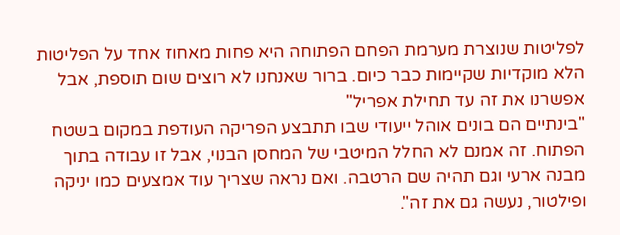לפליטות שנוצרת מערמת הפחם הפתוחה היא פחות מאחוז אחד על הפליטות הלא מוקדיות שקיימות כבר כיום. ברור שאנחנו לא רוצים שום תוספת, אבל אפשרנו את זה עד תחילת אפריל"
"בינתיים הם בונים אוהל ייעודי שבו תתבצע הפריקה העודפת במקום בשטח הפתוח. זה אמנם לא החלל המיטבי של המחסן הבנוי, אבל זו עבודה בתוך מבנה ארעי וגם תהיה שם הרטבה. ואם נראה שצריך עוד אמצעים כמו יניקה ופילטור, נעשה גם את זה".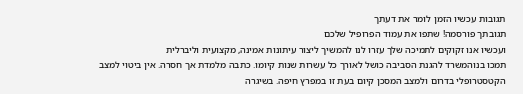תגובות עכשיו הזמן לומר את דעתך
תגובתך פורסמה! שתפו את עמוד הפרופיל שלכם
ועכשיו אנו זקוקים לתמיכה שלך עזרו לנו להמשיך ליצור עיתונות אמינה, מקצועית וליברלית
תמכו בנוהמשרד להגנת הסביבה כושל לאורך כל עשרות שנות קיומו. כתבה מלמדת אך חסרה. אין ביטוי למצב הקטסטרופלי בדרום ולמצב המסכן קיום בעת זו במפרץ חיפה. בשיגרה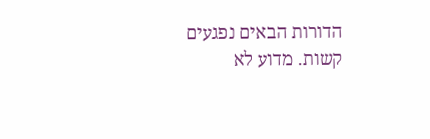הדורות הבאים נפגעים קשות. מדוע לא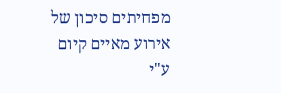מפחיתים סיכון של אירוע מאיים קיום ע"י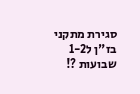סגירת מתקני בז"ן ל1-2 שבועות ?!